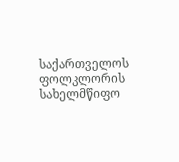საქართველოს ფოლკლორის სახელმწიფო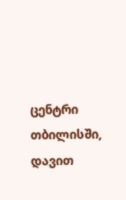ცენტრი
თბილისში, დავით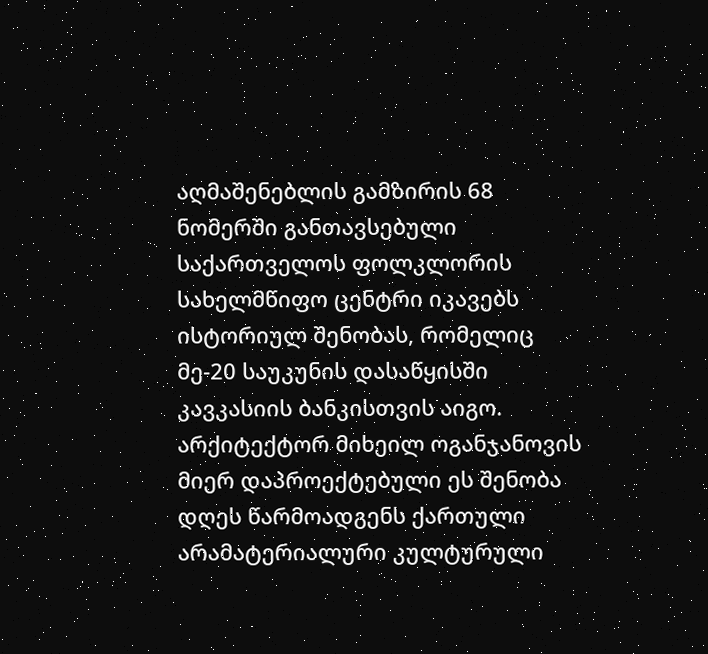აღმაშენებლის გამზირის 68 ნომერში განთავსებული საქართველოს ფოლკლორის სახელმწიფო ცენტრი იკავებს ისტორიულ შენობას, რომელიც მე-20 საუკუნის დასაწყისში კავკასიის ბანკისთვის აიგო. არქიტექტორ მიხეილ ოგანჯანოვის მიერ დაპროექტებული ეს შენობა დღეს წარმოადგენს ქართული არამატერიალური კულტურული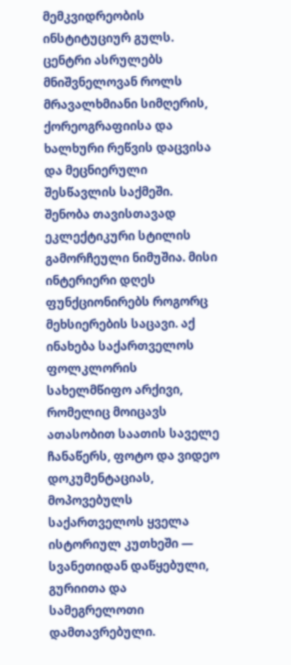მემკვიდრეობის ინსტიტუციურ გულს. ცენტრი ასრულებს მნიშვნელოვან როლს მრავალხმიანი სიმღერის, ქორეოგრაფიისა და ხალხური რეწვის დაცვისა და მეცნიერული შესწავლის საქმეში.
შენობა თავისთავად ეკლექტიკური სტილის გამორჩეული ნიმუშია. მისი ინტერიერი დღეს ფუნქციონირებს როგორც მეხსიერების საცავი. აქ ინახება საქართველოს ფოლკლორის სახელმწიფო არქივი, რომელიც მოიცავს ათასობით საათის საველე ჩანაწერს, ფოტო და ვიდეო დოკუმენტაციას, მოპოვებულს საქართველოს ყველა ისტორიულ კუთხეში — სვანეთიდან დაწყებული, გურიითა და სამეგრელოთი დამთავრებული.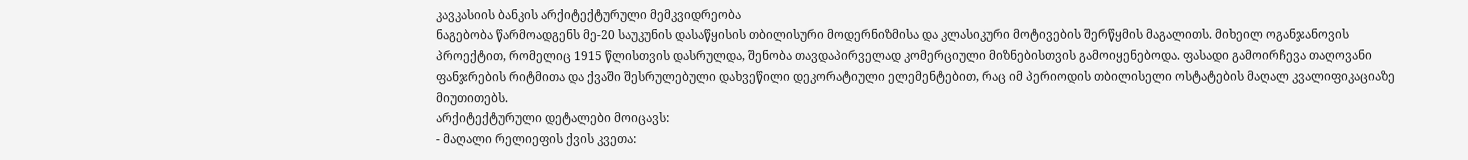კავკასიის ბანკის არქიტექტურული მემკვიდრეობა
ნაგებობა წარმოადგენს მე-20 საუკუნის დასაწყისის თბილისური მოდერნიზმისა და კლასიკური მოტივების შერწყმის მაგალითს. მიხეილ ოგანჯანოვის პროექტით, რომელიც 1915 წლისთვის დასრულდა, შენობა თავდაპირველად კომერციული მიზნებისთვის გამოიყენებოდა. ფასადი გამოირჩევა თაღოვანი ფანჯრების რიტმითა და ქვაში შესრულებული დახვეწილი დეკორატიული ელემენტებით, რაც იმ პერიოდის თბილისელი ოსტატების მაღალ კვალიფიკაციაზე მიუთითებს.
არქიტექტურული დეტალები მოიცავს:
- მაღალი რელიეფის ქვის კვეთა: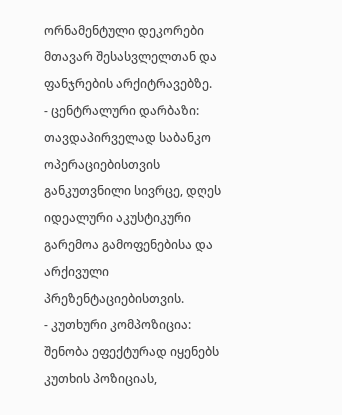ორნამენტული დეკორები მთავარ შესასვლელთან და ფანჯრების არქიტრავებზე.
- ცენტრალური დარბაზი: თავდაპირველად საბანკო ოპერაციებისთვის განკუთვნილი სივრცე, დღეს იდეალური აკუსტიკური გარემოა გამოფენებისა და არქივული პრეზენტაციებისთვის.
- კუთხური კომპოზიცია: შენობა ეფექტურად იყენებს კუთხის პოზიციას,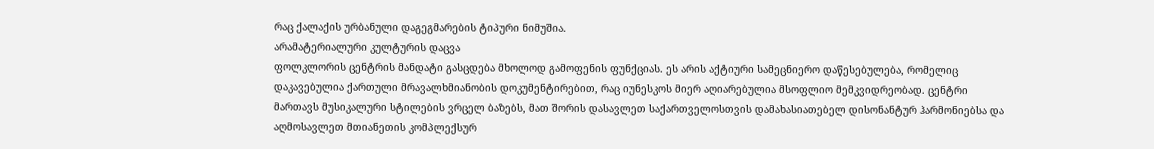რაც ქალაქის ურბანული დაგეგმარების ტიპური ნიმუშია.
არამატერიალური კულტურის დაცვა
ფოლკლორის ცენტრის მანდატი გასცდება მხოლოდ გამოფენის ფუნქციას. ეს არის აქტიური სამეცნიერო დაწესებულება, რომელიც დაკავებულია ქართული მრავალხმიანობის დოკუმენტირებით, რაც იუნესკოს მიერ აღიარებულია მსოფლიო მემკვიდრეობად. ცენტრი მართავს მუსიკალური სტილების ვრცელ ბაზებს, მათ შორის დასავლეთ საქართველოსთვის დამახასიათებელ დისონანტურ ჰარმონიებსა და აღმოსავლეთ მთიანეთის კომპლექსურ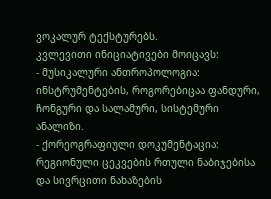ვოკალურ ტექსტურებს.
კვლევითი ინიციატივები მოიცავს:
- მუსიკალური ანთროპოლოგია: ინსტრუმენტების, როგორებიცაა ფანდური, ჩონგური და სალამური, სისტემური ანალიზი.
- ქორეოგრაფიული დოკუმენტაცია: რეგიონული ცეკვების რთული ნაბიჯებისა და სივრცითი ნახაზების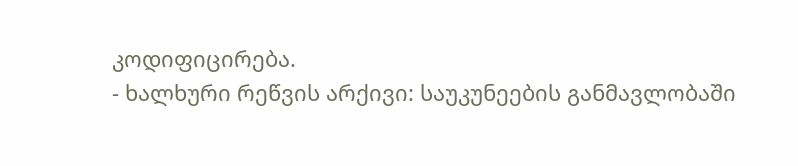კოდიფიცირება.
- ხალხური რეწვის არქივი: საუკუნეების განმავლობაში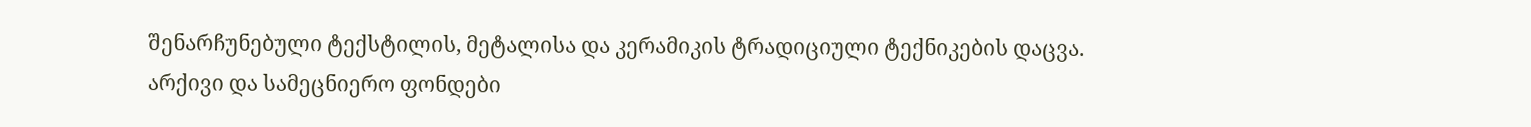შენარჩუნებული ტექსტილის, მეტალისა და კერამიკის ტრადიციული ტექნიკების დაცვა.
არქივი და სამეცნიერო ფონდები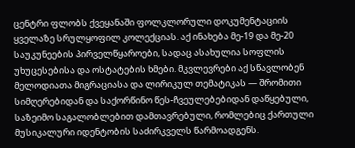ცენტრი ფლობს ქვეყანაში ფოლკლორული დოკუმენტაციის ყველაზე სრულყოფილ კოლექციას. აქ ინახება მე-19 და მე-20 საუკუნეების პირველწყაროები, სადაც ასახულია სოფლის უხუცესებისა და ოსტატების ხმები. მკვლევრები აქ სწავლობენ მელოდიათა მიგრაციასა და ლირიკულ თემატიკას — შრომითი სიმღერებიდან და საქორწინო წეს-ჩვეულებებიდან დაწყებული, საზეიმო საგალობლებით დამთავრებული, რომლებიც ქართული მუსიკალური იდენტობის საძირკველს წარმოადგენს.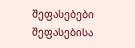შეფასებები
შეფასებისა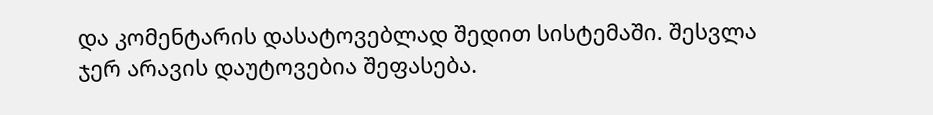და კომენტარის დასატოვებლად შედით სისტემაში. შესვლა
ჯერ არავის დაუტოვებია შეფასება.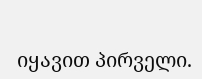იყავით პირველი.